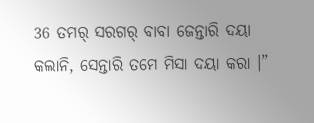36 ତମର୍ ସରଗର୍ ବାବା ଜେନ୍ତାରି ଦୟା କଲାନି, ସେନ୍ତାରି ତମେ ମିସା ଦୟା କରା ।”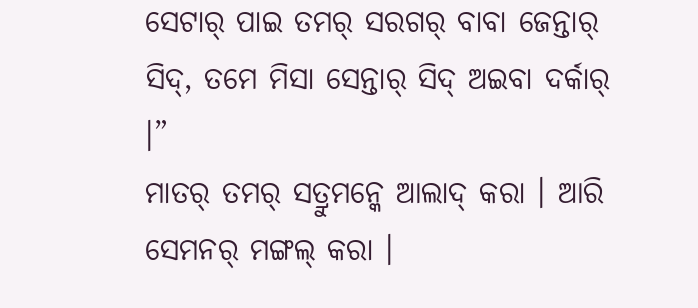ସେଟାର୍ ପାଇ ତମର୍ ସରଗର୍ ବାବା ଜେନ୍ତାର୍ ସିଦ୍, ତମେ ମିସା ସେନ୍ତାର୍ ସିଦ୍ ଅଇବା ଦର୍କାର୍ ।”
ମାତର୍ ତମର୍ ସତ୍ରୁମନ୍କେ ଆଲାଦ୍ କରା । ଆରି ସେମନର୍ ମଙ୍ଗଲ୍ କରା ।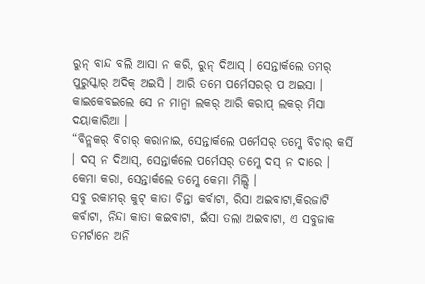ରୁନ୍ ବାନ୍ଦ ବଲି ଆସା ନ କରି, ରୁନ୍ ଦିଆସ୍ । ସେନ୍ତାର୍କଲେ ତମର୍ ପୁରୁସ୍କାର୍ ଅଦିକ୍ ଅଇସି । ଆରି ତମେ ପର୍ମେସରର୍ ପ ଅଇସା । କାଇକେବଇଲେ ସେ ନ ମାନ୍ବା ଲକର୍ ଆରି କରାପ୍ ଲକର୍ ମିସା ଦୟାକାରିଆ ।
“ବିନ୍ଲକର୍ ବିଚାର୍ କରାନାଇ, ସେନ୍ତାର୍କଲେ ପର୍ମେସର୍ ତମ୍କେ ବିଚାର୍ କର୍ସି । ଦସ୍ ନ ଦିଆସ୍, ସେନ୍ତାର୍କଲେ ପର୍ମେସର୍ ତମ୍କେ ଦସ୍ ନ ଦାରେ । କେମା କରା, ସେନ୍ତାର୍କଲେ ତମ୍କେ କେମା ମିଲ୍ସି ।
ସବୁ ରକାମର୍ କୁଟ୍ କାତା ଚିନ୍ତା କର୍ବାଟା, ରିସା ଅଇବାଟା,କିରଜାଟି କର୍ବାଟା, ନିନ୍ଦା କାତା କଇବାଟା, ଇଁସା ତଲା ଅଇବାଟା, ଏ ସବୁଜାକ ତମର୍ଟାନେ ଅନି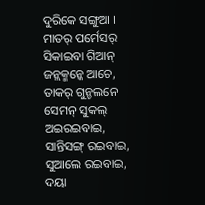ଦୁରିକେ ସଙ୍ଗୁଆ ।
ମାତର୍ ପର୍ମେସର୍ ସିକାଇବା ଗିଆନ୍ ଜନ୍ଲକ୍ମନ୍କେ ଆଚେ, ତାକର୍ ଗୁନ୍ଚଲନେ ସେମନ୍ ସୁକଲ୍ ଅଇରଇବାଇ, ସାନ୍ତିସଙ୍ଗ୍ ରଇବାଇ, ସୁଆଲେ ରଇବାଇ, ଦୟା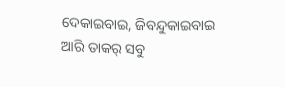ଦେକାଇବାଇ, ଜିବନ୍ଦୁକାଇବାଇ ଆରି ତାକର୍ ସବୁ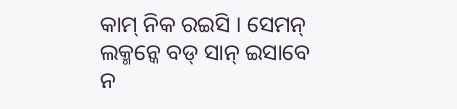କାମ୍ ନିକ ରଇସି । ସେମନ୍ ଲକ୍ମନ୍କେ ବଡ୍ ସାନ୍ ଇସାବେ ନ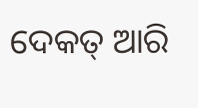ଦେକତ୍ ଆରି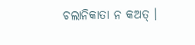ଚଲାନିକାତା ନ କଅତ୍ ।